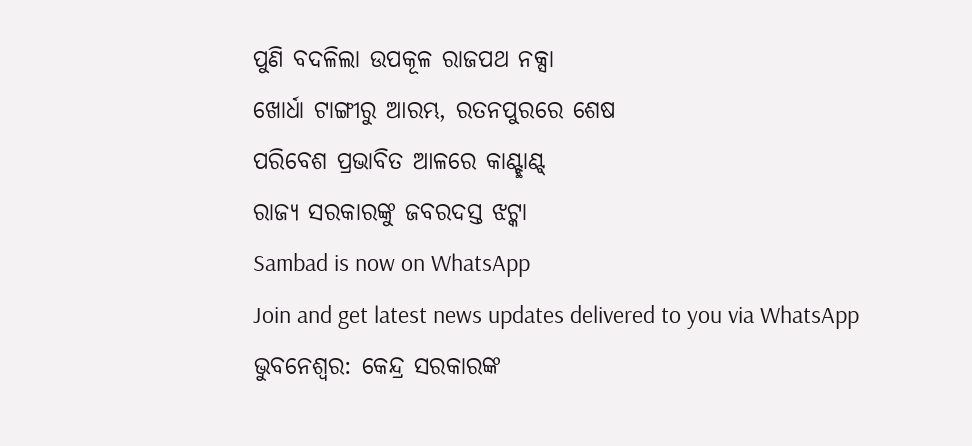ପୁଣି ବଦଳିଲା ଉପକୂଳ ରାଜପଥ ନକ୍ସା
ଖୋର୍ଧା ଟାଙ୍ଗୀରୁ ଆରମ୍ଭ, ରତନପୁରରେ ଶେଷ
ପରିବେଶ ପ୍ରଭାବିତ ଆଳରେ କାଣ୍ଟ୍ଛାଣ୍ଟ୍
ରାଜ୍ୟ ସରକାରଙ୍କୁ ଜବରଦସ୍ତ ଝଟ୍କା
Sambad is now on WhatsApp
Join and get latest news updates delivered to you via WhatsApp
ଭୁବନେଶ୍ବର: କେନ୍ଦ୍ର ସରକାରଙ୍କ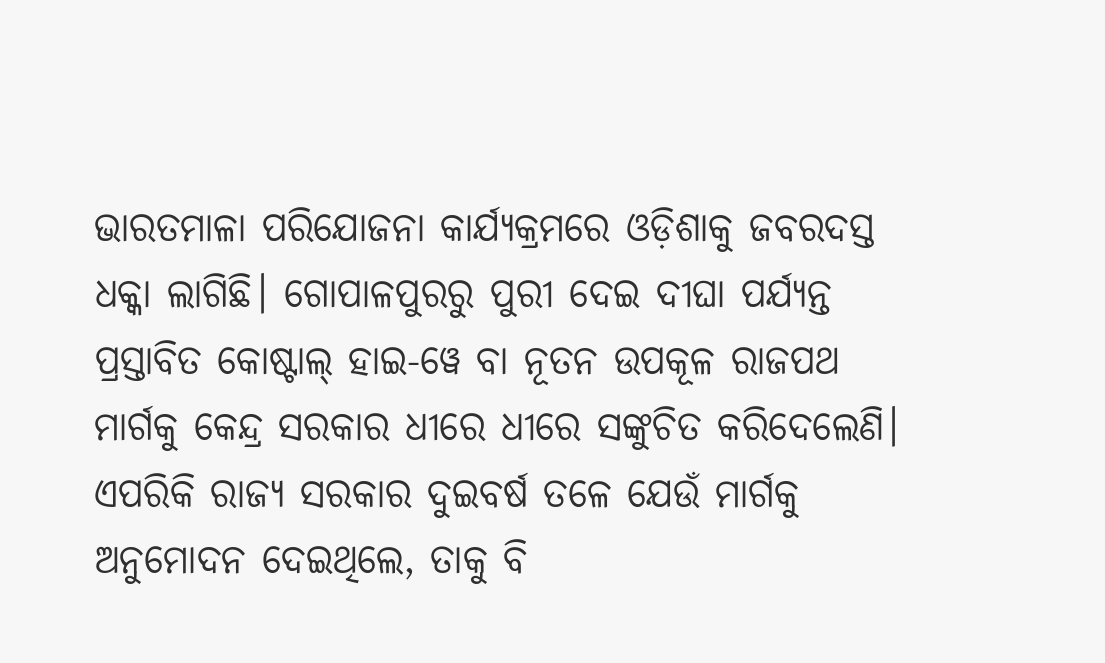ଭାରତମାଳା ପରିଯୋଜନା କାର୍ଯ୍ୟକ୍ରମରେ ଓଡ଼ିଶାକୁ ଜବରଦସ୍ତ ଧକ୍କା ଲାଗିଛି। ଗୋପାଳପୁରରୁ ପୁରୀ ଦେଇ ଦୀଘା ପର୍ଯ୍ୟନ୍ତ ପ୍ରସ୍ତାବିତ କୋଷ୍ଟାଲ୍ ହାଇ-ୱେ ବା ନୂତନ ଉପକୂଳ ରାଜପଥ ମାର୍ଗକୁ କେନ୍ଦ୍ର ସରକାର ଧୀରେ ଧୀରେ ସଙ୍କୁଚିତ କରିଦେଲେଣି। ଏପରିକି ରାଜ୍ୟ ସରକାର ଦୁଇବର୍ଷ ତଳେ ଯେଉଁ ମାର୍ଗକୁ ଅନୁମୋଦନ ଦେଇଥିଲେ, ତାକୁ ବି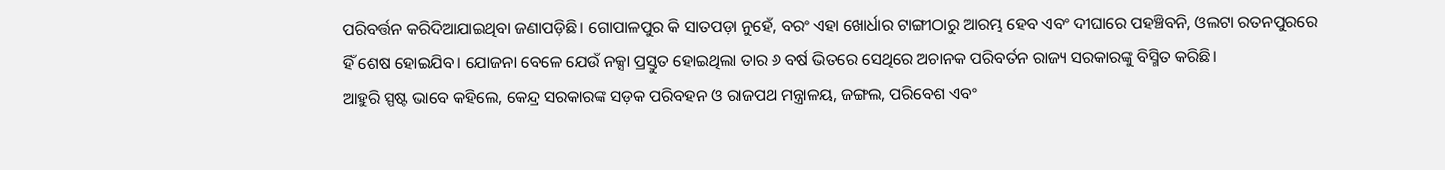ପରିବର୍ତ୍ତନ କରିଦିଆଯାଇଥିବା ଜଣାପଡ଼ିଛି। ଗୋପାଳପୁର କି ସାତପଡ଼ା ନୁହେଁ, ବରଂ ଏହା ଖୋର୍ଧାର ଟାଙ୍ଗୀଠାରୁ ଆରମ୍ଭ ହେବ ଏବଂ ଦୀଘାରେ ପହଞ୍ଚିବନି, ଓଲଟା ରତନପୁରରେ ହିଁ ଶେଷ ହୋଇଯିବ। ଯୋଜନା ବେଳେ ଯେଉଁ ନକ୍ସା ପ୍ରସ୍ତୁତ ହୋଇଥିଲା ତାର ୬ ବର୍ଷ ଭିତରେ ସେଥିରେ ଅଚାନକ ପରିବର୍ତନ ରାଜ୍ୟ ସରକାରଙ୍କୁ ବିସ୍ମିତ କରିଛି।
ଆହୁରି ସ୍ପଷ୍ଟ ଭାବେ କହିଲେ, କେନ୍ଦ୍ର ସରକାରଙ୍କ ସଡ଼କ ପରିବହନ ଓ ରାଜପଥ ମନ୍ତ୍ରାଳୟ, ଜଙ୍ଗଲ, ପରିବେଶ ଏବଂ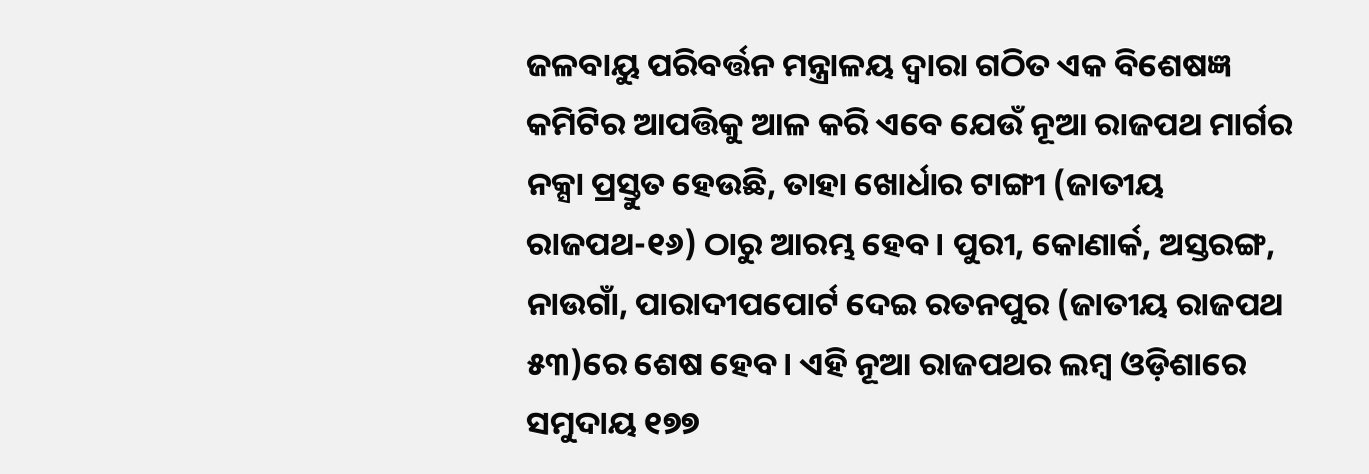ଜଳବାୟୁ ପରିବର୍ତ୍ତନ ମନ୍ତ୍ରାଳୟ ଦ୍ବାରା ଗଠିତ ଏକ ବିଶେଷଜ୍ଞ କମିଟିର ଆପତ୍ତିକୁ ଆଳ କରି ଏବେ ଯେଉଁ ନୂଆ ରାଜପଥ ମାର୍ଗର ନକ୍ସା ପ୍ରସ୍ତୁତ ହେଉଛି, ତାହା ଖୋର୍ଧାର ଟାଙ୍ଗୀ (ଜାତୀୟ ରାଜପଥ-୧୬) ଠାରୁ ଆରମ୍ଭ ହେବ। ପୁରୀ, କୋଣାର୍କ, ଅସ୍ତରଙ୍ଗ, ନାଉଗାଁ, ପାରାଦୀପପୋର୍ଟ ଦେଇ ରତନପୁର (ଜାତୀୟ ରାଜପଥ ୫୩)ରେ ଶେଷ ହେବ। ଏହି ନୂଆ ରାଜପଥର ଲମ୍ବ ଓଡ଼ିଶାରେ ସମୁଦାୟ ୧୭୭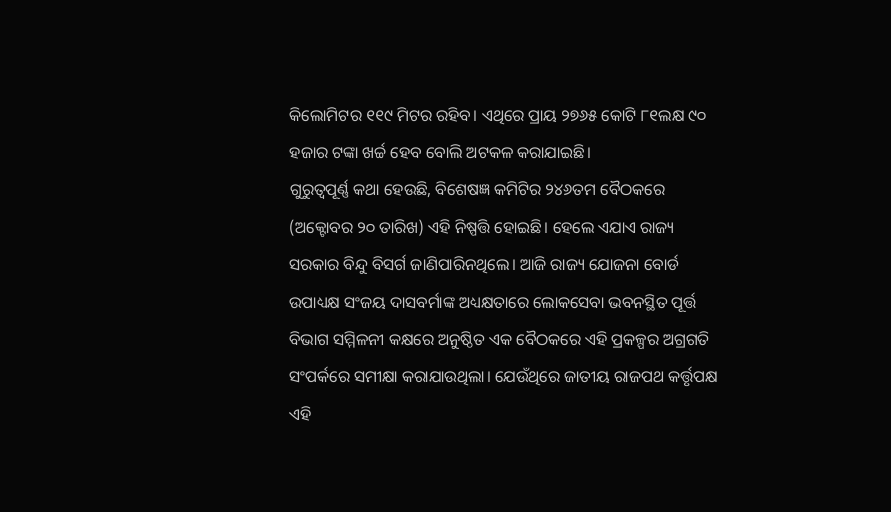କିଲୋମିଟର ୧୧୯ ମିଟର ରହିବ। ଏଥିରେ ପ୍ରାୟ ୨୭୬୫ କୋଟି ୮୧ଲକ୍ଷ ୯୦ ହଜାର ଟଙ୍କା ଖର୍ଚ୍ଚ ହେବ ବୋଲି ଅଟକଳ କରାଯାଇଛି।
ଗୁରୁତ୍ବପୂର୍ଣ୍ଣ କଥା ହେଉଛି, ବିଶେଷଜ୍ଞ କମିଟିର ୨୪୬ତମ ବୈଠକରେ (ଅକ୍ଟୋବର ୨୦ ତାରିଖ) ଏହି ନିଷ୍ପତ୍ତି ହୋଇଛି। ହେଲେ ଏଯାଏ ରାଜ୍ୟ ସରକାର ବିନ୍ଦୁ ବିସର୍ଗ ଜାଣିପାରିନଥିଲେ। ଆଜି ରାଜ୍ୟ ଯୋଜନା ବୋର୍ଡ ଉପାଧ୍ୟକ୍ଷ ସଂଜୟ ଦାସବର୍ମାଙ୍କ ଅଧ୍ୟକ୍ଷତାରେ ଲୋକସେବା ଭବନସ୍ଥିତ ପୂର୍ତ୍ତ ବିଭାଗ ସମ୍ମିଳନୀ କକ୍ଷରେ ଅନୁଷ୍ଠିତ ଏକ ବୈଠକରେ ଏହି ପ୍ରକଳ୍ପର ଅଗ୍ରଗତି ସଂପର୍କରେ ସମୀକ୍ଷା କରାଯାଉଥିଲା। ଯେଉଁଥିରେ ଜାତୀୟ ରାଜପଥ କର୍ତ୍ତୃପକ୍ଷ ଏହି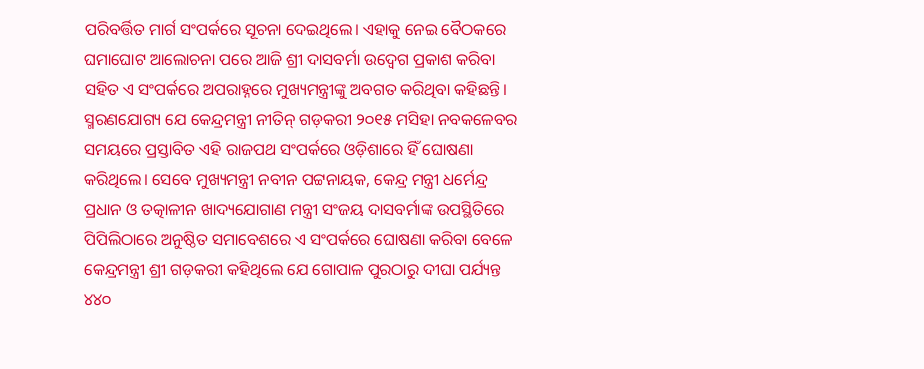ପରିବର୍ତ୍ତିତ ମାର୍ଗ ସଂପର୍କରେ ସୂଚନା ଦେଇଥିଲେ। ଏହାକୁ ନେଇ ବୈଠକରେ ଘମାଘୋଟ ଆଲୋଚନା ପରେ ଆଜି ଶ୍ରୀ ଦାସବର୍ମା ଉଦ୍ବେଗ ପ୍ରକାଶ କରିବା ସହିତ ଏ ସଂପର୍କରେ ଅପରାହ୍ନରେ ମୁଖ୍ୟମନ୍ତ୍ରୀଙ୍କୁ ଅବଗତ କରିଥିବା କହିଛନ୍ତି।
ସ୍ମରଣଯୋଗ୍ୟ ଯେ କେନ୍ଦ୍ରମନ୍ତ୍ରୀ ନୀତିନ୍ ଗଡ଼କରୀ ୨୦୧୫ ମସିହା ନବକଳେବର ସମୟରେ ପ୍ରସ୍ତାବିତ ଏହି ରାଜପଥ ସଂପର୍କରେ ଓଡ଼ିଶାରେ ହିଁ ଘୋଷଣା କରିଥିଲେ। ସେବେ ମୁଖ୍ୟମନ୍ତ୍ରୀ ନବୀନ ପଟ୍ଟନାୟକ, କେନ୍ଦ୍ର ମନ୍ତ୍ରୀ ଧର୍ମେନ୍ଦ୍ର ପ୍ରଧାନ ଓ ତତ୍କାଳୀନ ଖାଦ୍ୟଯୋଗାଣ ମନ୍ତ୍ରୀ ସଂଜୟ ଦାସବର୍ମାଙ୍କ ଉପସ୍ଥିତିରେ ପିପିଲିଠାରେ ଅନୁଷ୍ଠିତ ସମାବେଶରେ ଏ ସଂପର୍କରେ ଘୋଷଣା କରିବା ବେଳେ କେନ୍ଦ୍ରମନ୍ତ୍ରୀ ଶ୍ରୀ ଗଡ଼କରୀ କହିଥିଲେ ଯେ ଗୋପାଳ ପୁରଠାରୁ ଦୀଘା ପର୍ଯ୍ୟନ୍ତ ୪୪୦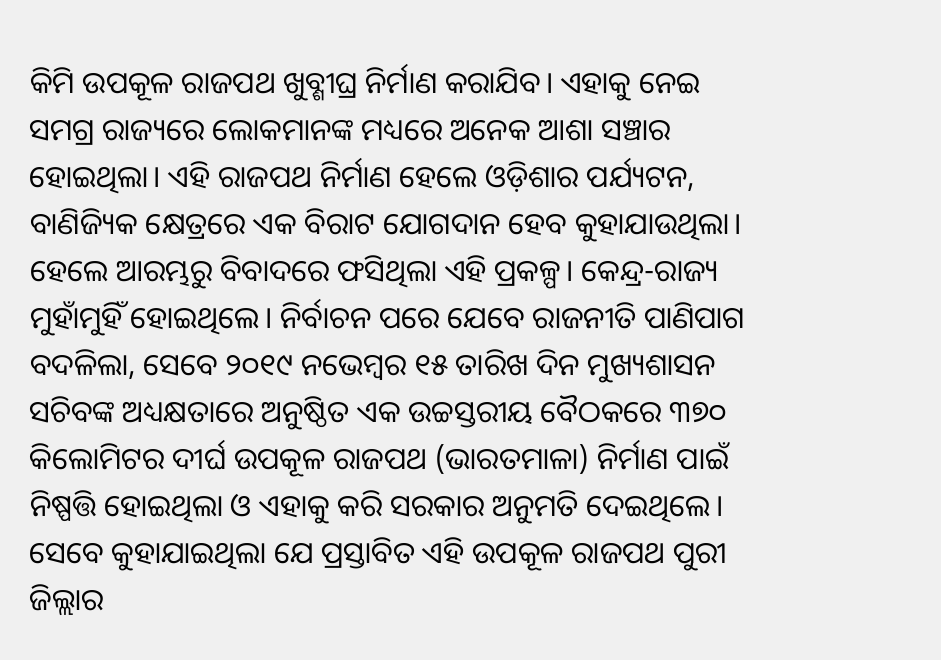କିମି ଉପକୂଳ ରାଜପଥ ଖୁବ୍ଶୀଘ୍ର ନିର୍ମାଣ କରାଯିବ। ଏହାକୁ ନେଇ ସମଗ୍ର ରାଜ୍ୟରେ ଲୋକମାନଙ୍କ ମଧ୍ୟରେ ଅନେକ ଆଶା ସଞ୍ଚାର ହୋଇଥିଲା। ଏହି ରାଜପଥ ନିର୍ମାଣ ହେଲେ ଓଡ଼ିଶାର ପର୍ଯ୍ୟଟନ, ବାଣିଜ୍ୟିକ କ୍ଷେତ୍ରରେ ଏକ ବିରାଟ ଯୋଗଦାନ ହେବ କୁହାଯାଉଥିଲା।
ହେଲେ ଆରମ୍ଭରୁ ବିବାଦରେ ଫସିଥିଲା ଏହି ପ୍ରକଳ୍ପ। କେନ୍ଦ୍ର-ରାଜ୍ୟ ମୁହାଁମୁହିଁ ହୋଇଥିଲେ। ନିର୍ବାଚନ ପରେ ଯେବେ ରାଜନୀତି ପାଣିପାଗ ବଦଳିଲା, ସେବେ ୨୦୧୯ ନଭେମ୍ବର ୧୫ ତାରିଖ ଦିନ ମୁଖ୍ୟଶାସନ ସଚିବଙ୍କ ଅଧ୍ୟକ୍ଷତାରେ ଅନୁଷ୍ଠିତ ଏକ ଉଚ୍ଚସ୍ତରୀୟ ବୈଠକରେ ୩୭୦ କିଲୋମିଟର ଦୀର୍ଘ ଉପକୂଳ ରାଜପଥ (ଭାରତମାଳା) ନିର୍ମାଣ ପାଇଁ ନିଷ୍ପତ୍ତି ହୋଇଥିଲା ଓ ଏହାକୁ କରି ସରକାର ଅନୁମତି ଦେଇଥିଲେ। ସେବେ କୁହାଯାଇଥିଲା ଯେ ପ୍ରସ୍ତାବିତ ଏହି ଉପକୂଳ ରାଜପଥ ପୁରୀ ଜିଲ୍ଲାର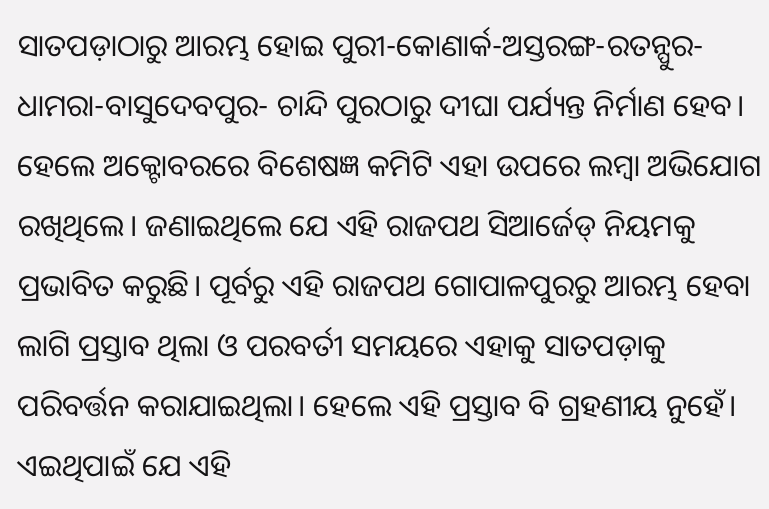ସାତପଡ଼ାଠାରୁ ଆରମ୍ଭ ହୋଇ ପୁରୀ-କୋଣାର୍କ-ଅସ୍ତରଙ୍ଗ-ରତନ୍ପୁର-ଧାମରା-ବାସୁଦେବପୁର- ଚାନ୍ଦି ପୁରଠାରୁ ଦୀଘା ପର୍ଯ୍ୟନ୍ତ ନିର୍ମାଣ ହେବ।
ହେଲେ ଅକ୍ଟୋବରରେ ବିଶେଷଜ୍ଞ କମିଟି ଏହା ଉପରେ ଲମ୍ବା ଅଭିଯୋଗ ରଖିଥିଲେ। ଜଣାଇଥିଲେ ଯେ ଏହି ରାଜପଥ ସିଆର୍ଜେଡ୍ ନିୟମକୁ ପ୍ରଭାବିତ କରୁଛି। ପୂର୍ବରୁ ଏହି ରାଜପଥ ଗୋପାଳପୁରରୁ ଆରମ୍ଭ ହେବା ଲାଗି ପ୍ରସ୍ତାବ ଥିଲା ଓ ପରବର୍ତୀ ସମୟରେ ଏହାକୁ ସାତପଡ଼ାକୁ ପରିବର୍ତ୍ତନ କରାଯାଇଥିଲା। ହେଲେ ଏହି ପ୍ରସ୍ତାବ ବି ଗ୍ରହଣୀୟ ନୁହେଁ। ଏଇଥିପାଇଁ ଯେ ଏହି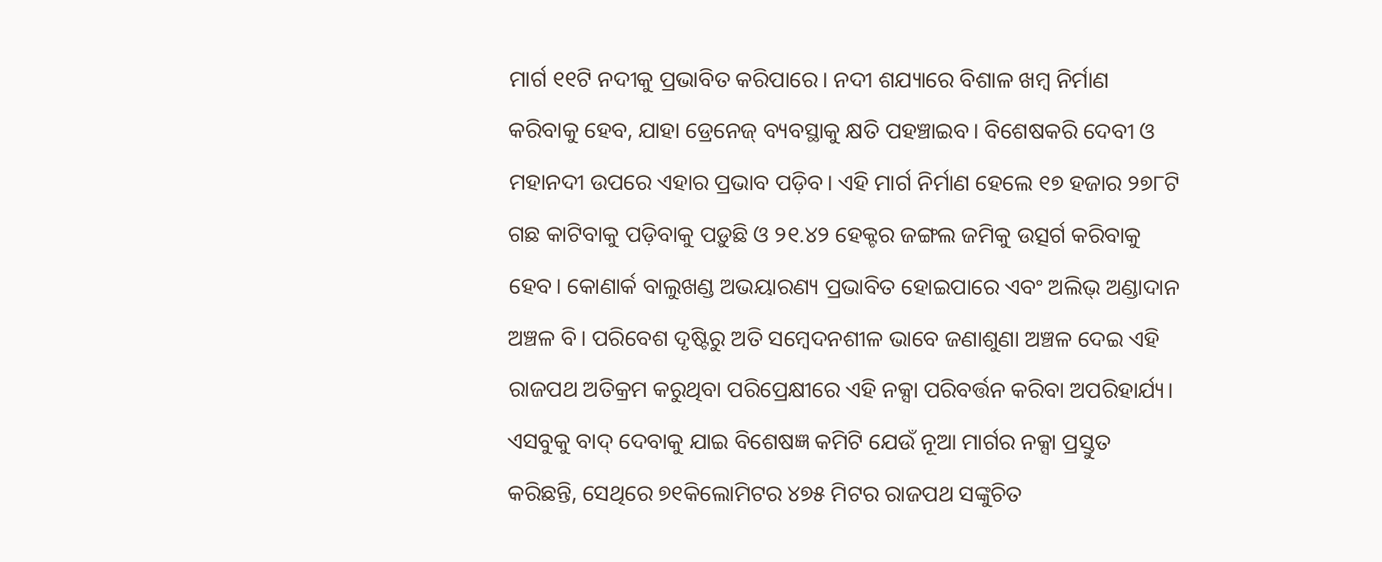ମାର୍ଗ ୧୧ଟି ନଦୀକୁ ପ୍ରଭାବିତ କରିପାରେ। ନଦୀ ଶଯ୍ୟାରେ ବିଶାଳ ଖମ୍ବ ନିର୍ମାଣ କରିବାକୁ ହେବ, ଯାହା ଡ୍ରେନେଜ୍ ବ୍ୟବସ୍ଥାକୁ କ୍ଷତି ପହଞ୍ଚାଇବ। ବିଶେଷକରି ଦେବୀ ଓ ମହାନଦୀ ଉପରେ ଏହାର ପ୍ରଭାବ ପଡ଼ିବ। ଏହି ମାର୍ଗ ନିର୍ମାଣ ହେଲେ ୧୭ ହଜାର ୨୭୮ଟି ଗଛ କାଟିବାକୁ ପଡ଼ିବାକୁ ପଡ଼ୁଛି ଓ ୨୧.୪୨ ହେକ୍ଟର ଜଙ୍ଗଲ ଜମିକୁ ଉତ୍ସର୍ଗ କରିବାକୁ ହେବ। କୋଣାର୍କ ବାଲୁଖଣ୍ଡ ଅଭୟାରଣ୍ୟ ପ୍ରଭାବିତ ହୋଇପାରେ ଏବଂ ଅଲିଭ୍ ଅଣ୍ଡାଦାନ ଅଞ୍ଚଳ ବି। ପରିବେଶ ଦୃଷ୍ଟିରୁ ଅତି ସମ୍ବେଦନଶୀଳ ଭାବେ ଜଣାଶୁଣା ଅଞ୍ଚଳ ଦେଇ ଏହି ରାଜପଥ ଅତିକ୍ରମ କରୁଥିବା ପରିପ୍ରେକ୍ଷୀରେ ଏହି ନକ୍ସା ପରିବର୍ତ୍ତନ କରିବା ଅପରିହାର୍ଯ୍ୟ। ଏସବୁକୁ ବାଦ୍ ଦେବାକୁ ଯାଇ ବିଶେଷଜ୍ଞ କମିଟି ଯେଉଁ ନୂଆ ମାର୍ଗର ନକ୍ସା ପ୍ରସ୍ତୁତ କରିଛନ୍ତି, ସେଥିରେ ୭୧କିଲୋମିଟର ୪୭୫ ମିଟର ରାଜପଥ ସଙ୍କୁଚିତ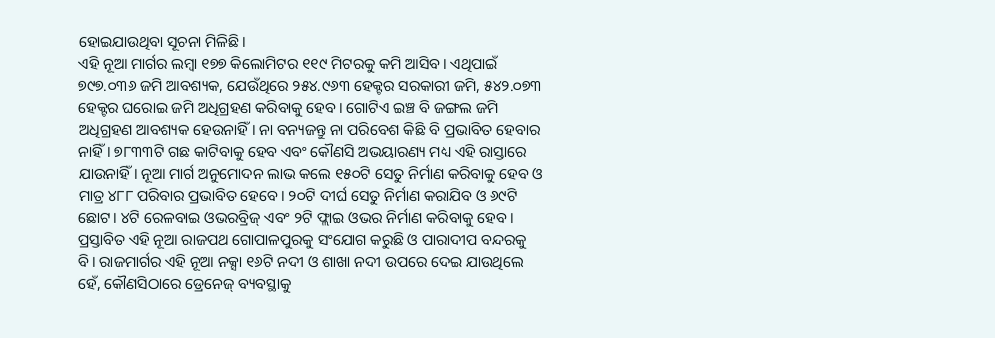ହୋଇଯାଉଥିବା ସୂଚନା ମିଳିଛି।
ଏହି ନୂଆ ମାର୍ଗର ଲମ୍ବା ୧୭୭ କିଲୋମିଟର ୧୧୯ ମିଟରକୁ କମି ଆସିବ। ଏଥିପାଇଁ ୭୯୭.୦୩୬ ଜମି ଆବଶ୍ୟକ, ଯେଉଁଥିରେ ୨୫୪.୯୬୩ ହେକ୍ଟର ସରକାରୀ ଜମି, ୫୪୨.୦୭୩ ହେକ୍ଟର ଘରୋଇ ଜମି ଅଧିଗ୍ରହଣ କରିବାକୁ ହେବ। ଗୋଟିଏ ଇଞ୍ଚ ବି ଜଙ୍ଗଲ ଜମି ଅଧିଗ୍ରହଣ ଆବଶ୍ୟକ ହେଉନାହିଁ। ନା ବନ୍ୟଜନ୍ତୁ ନା ପରିବେଶ କିଛି ବି ପ୍ରଭାବିତ ହେବାର ନାହିଁ। ୭୮୩୩ଟି ଗଛ କାଟିବାକୁ ହେବ ଏବଂ କୌଣସି ଅଭୟାରଣ୍ୟ ମଧ୍ୟ ଏହି ରାସ୍ତାରେ ଯାଉନାହିଁ। ନୂଆ ମାର୍ଗ ଅନୁମୋଦନ ଲାଭ କଲେ ୧୫୦ଟି ସେତୁ ନିର୍ମାଣ କରିବାକୁ ହେବ ଓ ମାତ୍ର ୪୮୮ ପରିବାର ପ୍ରଭାବିତ ହେବେ। ୨୦ଟି ଦୀର୍ଘ ସେତୁ ନିର୍ମାଣ କରାଯିବ ଓ ୬୯ଟି ଛୋଟ। ୪ଟି ରେଳବାଇ ଓଭରବ୍ରିଜ୍ ଏବଂ ୨ଟି ଫ୍ଲାଇ ଓଭର ନିର୍ମାଣ କରିବାକୁ ହେବ।
ପ୍ରସ୍ତାବିତ ଏହି ନୂଆ ରାଜପଥ ଗୋପାଳପୁରକୁ ସଂଯୋଗ କରୁଛି ଓ ପାରାଦୀପ ବନ୍ଦରକୁ ବି। ରାଜମାର୍ଗର ଏହି ନୂଆ ନକ୍ସା ୧୬ଟି ନଦୀ ଓ ଶାଖା ନଦୀ ଉପରେ ଦେଇ ଯାଉଥିଲେ ହେଁ, କୌଣସିଠାରେ ଡ୍ରେନେଜ୍ ବ୍ୟବସ୍ଥାକୁ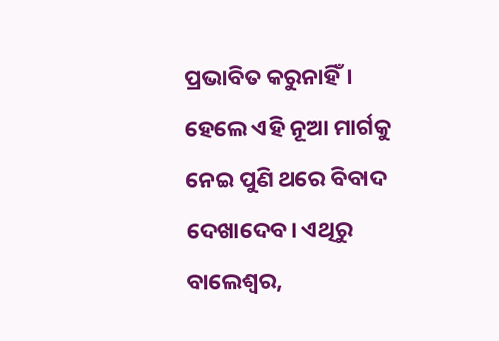ପ୍ରଭାବିତ କରୁନାହିଁ।
ହେଲେ ଏହି ନୂଆ ମାର୍ଗକୁ ନେଇ ପୁଣି ଥରେ ବିବାଦ ଦେଖାଦେବ। ଏଥିରୁ ବାଲେଶ୍ବର,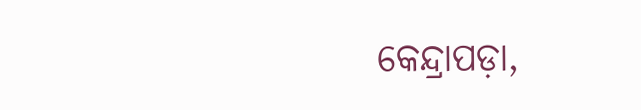କେନ୍ଦ୍ରାପଡ଼ା,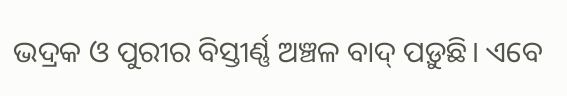ଭଦ୍ରକ ଓ ପୁରୀର ବିସ୍ତୀର୍ଣ୍ଣ ଅଞ୍ଚଳ ବାଦ୍ ପଡ଼ୁଛି। ଏବେ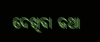ଦେଖିବା କଥା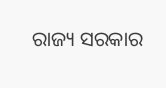ରାଜ୍ୟ ସରକାର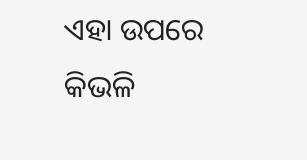ଏହା ଉପରେ କିଭଳି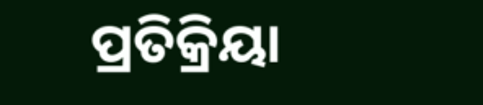ପ୍ରତିକ୍ରିୟା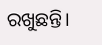ରଖୁଛନ୍ତି।